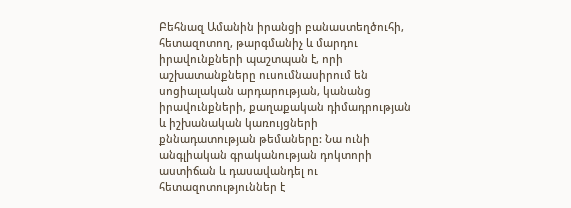Բեհնազ Ամանին իրանցի բանաստեղծուհի, հետազոտող, թարգմանիչ և մարդու իրավունքների պաշտպան է, որի աշխատանքները ուսումնասիրում են սոցիալական արդարության, կանանց իրավունքների, քաղաքական դիմադրության և իշխանական կառույցների քննադատության թեմաները: Նա ունի անգլիական գրականության դոկտորի աստիճան և դասավանդել ու հետազոտություններ է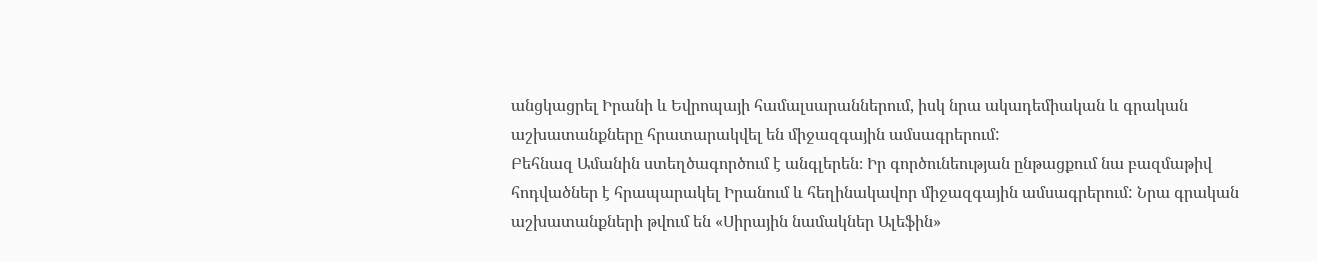անցկացրել Իրանի և Եվրոպայի համալսարաններում, իսկ նրա ակադեմիական և գրական աշխատանքները հրատարակվել են միջազգային ամսագրերում:
Բեհնազ Ամանին ստեղծագործում է անգլերեն։ Իր գործունեության ընթացքում նա բազմաթիվ հոդվածներ է հրապարակել Իրանում և հեղինակավոր միջազգային ամսագրերում: Նրա գրական աշխատանքների թվում են «Սիրային նամակներ Ալեֆին»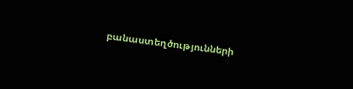բանաստեղծությունների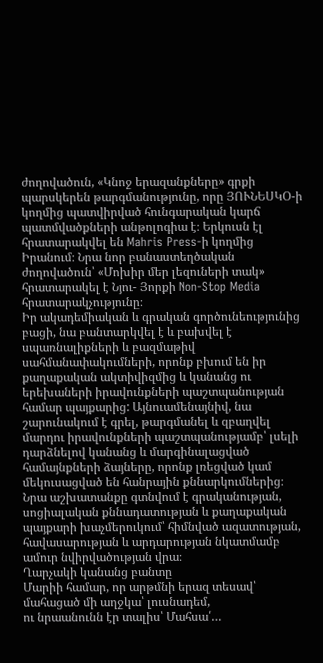ժողովածուն, «Կնոջ երազանքները» գրքի պարսկերեն թարգմանությունը, որը ՅՈՒՆԵՍԿՕ-ի կողմից պատվիրված հունգարական կարճ պատմվածքների անթոլոգիա է։ Երկուսն էլ հրատարակվել են Mahris Press-ի կողմից Իրանում։ Նրա նոր բանաստեղծական ժողովածուն՝ «Մոխիր մեր լեզուների տակ» հրատարակել է Նյու- Յորքի Non-Stop Media հրատարակչությունը։
Իր ակադեմիական և գրական գործունեությունից բացի, նա բանտարկվել է և բախվել է սպառնալիքների և բազմաթիվ սահմանափակումների, որոնք բխում են իր քաղաքական ակտիվիզմից և կանանց ու երեխաների իրավունքների պաշտպանության համար պայքարից: Այնուամենայնիվ, նա շարունակում է գրել, թարգմանել և զբաղվել մարդու իրավունքների պաշտպանությամբ՝ լսելի դարձնելով կանանց և մարգինալացված համայնքների ձայները, որոնք լռեցված կամ մեկուսացված են հանրային քննարկումներից։
Նրա աշխատանքը գտնվում է գրականության, սոցիալական քննադատության և քաղաքական պայքարի խաչմերուկում՝ հիմնված ազատության, հավասարության և արդարության նկատմամբ ամուր նվիրվածության վրա։
Ղարչակի կանանց բանտը
Մարիի համար, որ արթմնի երազ տեսավ՝
մահացած մի աղջկա՝ լուսնադեմ,
ու նրաանունն էր տալիս՝ Մահսա՛…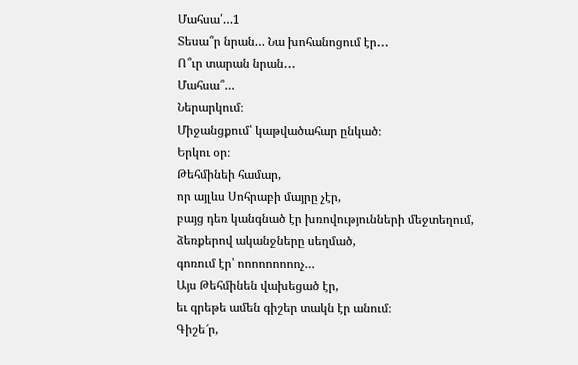Մահսա՛…1
Տեսա՞ր նրան… Նա խոհանոցում էր․․․
Ո՞ւր տարան նրան․․․
Մահսա՞…
Ներարկում։
Միջանցքում՝ կաթվածահար ընկած։
Երկու օր։
Թեհմինեի համար,
որ այլևս Սոհրաբի մայրը չէր,
բայց դեռ կանգնած էր խռովությունների մեջտեղում,
ձեռքերով ականջները սեղմած,
գոռում էր՝ ոոոոոոոոոչ…
Այս Թեհմինեն վախեցած էր,
եւ գրեթե ամեն գիշեր տակն էր անում։
Գիշե՜ր,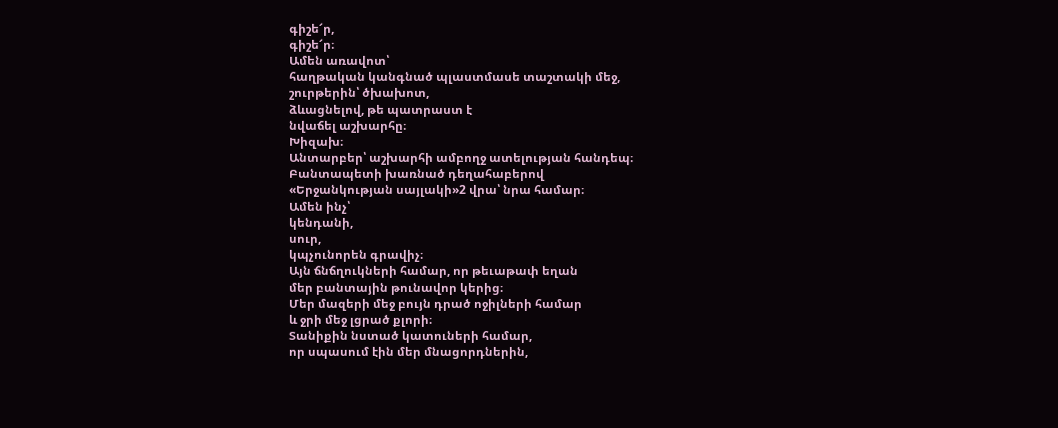գիշե՜ր,
գիշե՜ր։
Ամեն առավոտ՝
հաղթական կանգնած պլաստմասե տաշտակի մեջ,
շուրթերին՝ ծխախոտ,
ձևացնելով, թե պատրաստ է
նվաճել աշխարհը։
Խիզախ։
Անտարբեր՝ աշխարհի ամբողջ ատելության հանդեպ։
Բանտապետի խառնած դեղահաբերով
«Երջանկության սայլակի»2 վրա՝ նրա համար։
Ամեն ինչ՝
կենդանի,
սուր,
կպչունորեն գրավիչ։
Այն ճնճղուկների համար, որ թեւաթափ եղան
մեր բանտային թունավոր կերից։
Մեր մազերի մեջ բույն դրած ոջիլների համար
և ջրի մեջ լցրած քլորի։
Տանիքին նստած կատուների համար,
որ սպասում էին մեր մնացորդներին,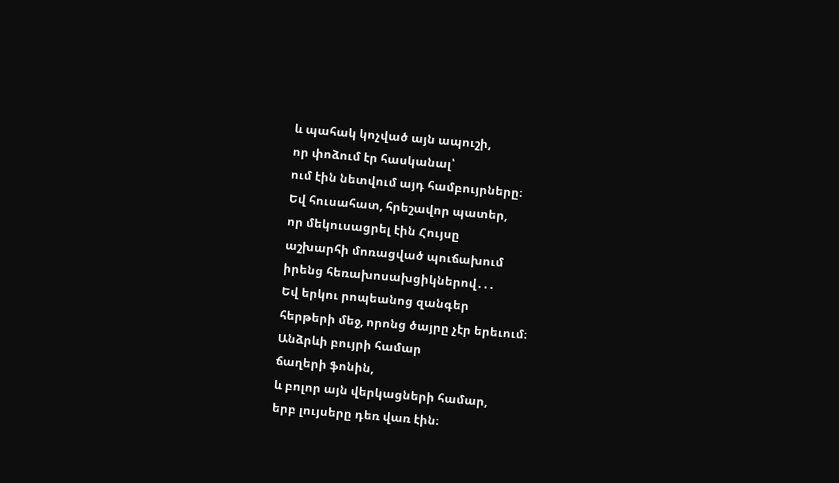և պահակ կոչված այն ապուշի,
որ փոձում էր հասկանալ՝
ում էին նետվում այդ համբույրները։
Եվ հուսահատ, հրեշավոր պատեր,
որ մեկուսացրել էին Հույսը
աշխարհի մոռացված պուճախում
իրենց հեռախոսախցիկներով․․․
Եվ երկու րոպեանոց զանգեր
հերթերի մեջ, որոնց ծայրը չէր երեւում։
Անձրևի բույրի համար
ճաղերի ֆոնին,
և բոլոր այն վերկացների համար,
երբ լույսերը դեռ վառ էին։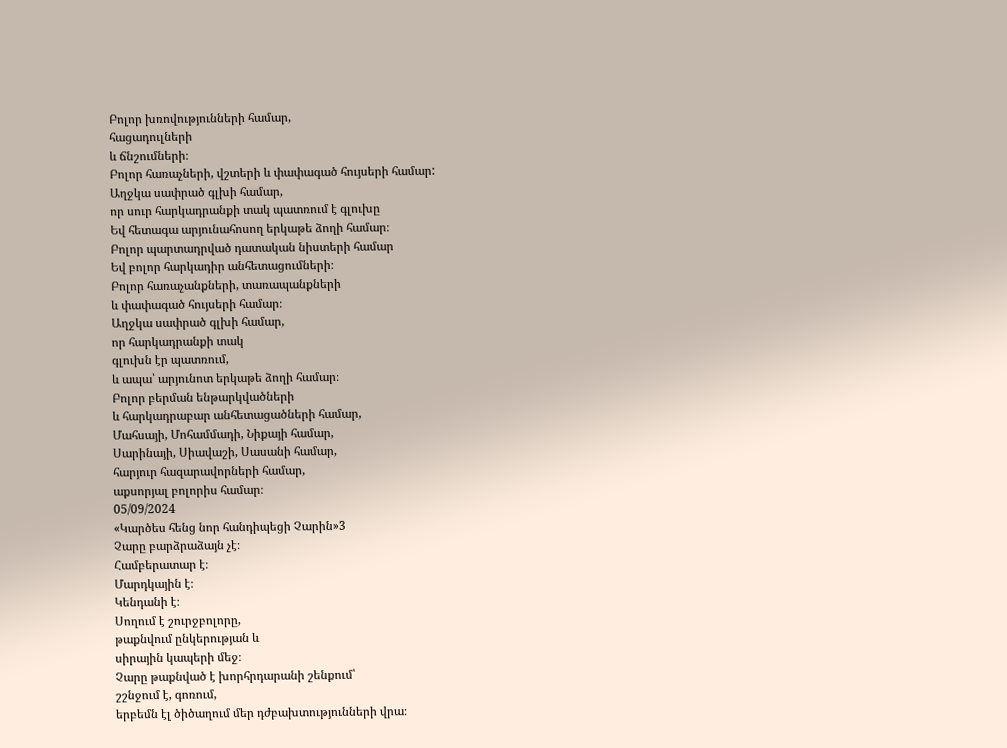Բոլոր խռովությունների համար,
հացադուլների
և ճնշումների։
Բոլոր հառաչների, վշտերի և փափագած հույսերի համար:
Աղջկա սափրած գլխի համար,
որ սուր հարկադրանքի տակ պատռում է գլուխը
Եվ հետագա արյունահոսող երկաթե ձողի համար։
Բոլոր պարտադրված դատական նիստերի համար
Եվ բոլոր հարկադիր անհետացումների։
Բոլոր հառաչանքների, տառապանքների
և փափագած հույսերի համար։
Աղջկա սափրած գլխի համար,
որ հարկադրանքի տակ
գլուխն էր պատռում,
և ապա՝ արյունոտ երկաթե ձողի համար։
Բոլոր բերման ենթարկվածների
և հարկադրաբար անհետացածների համար,
Մահսայի, Մոհամմադի, Նիքայի համար,
Սարինայի, Սիավաշի, Սասանի համար,
հարյուր հազարավորների համար,
աքսորյալ բոլորիս համար։
05/09/2024
«Կարծես հենց նոր հանդիպեցի Չարին»3
Չարը բարձրաձայն չէ։
Համբերատար է։
Մարդկային է։
Կենդանի է։
Սողում է շուրջբոլորը,
թաքնվում ընկերության և
սիրային կապերի մեջ։
Չարը թաքնված է խորհրդարանի շենքում՝
շշնջում է, գոռում,
երբեմն էլ ծիծաղում մեր դժբախտությունների վրա։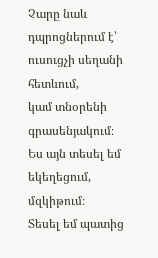Չարը նաև դպրոցներում է՝
ուսուցչի սեղանի հետևում,
կամ տնօրենի գրասենյակում։
Ես այն տեսել եմ եկեղեցում, մզկիթում։
Տեսել եմ պատից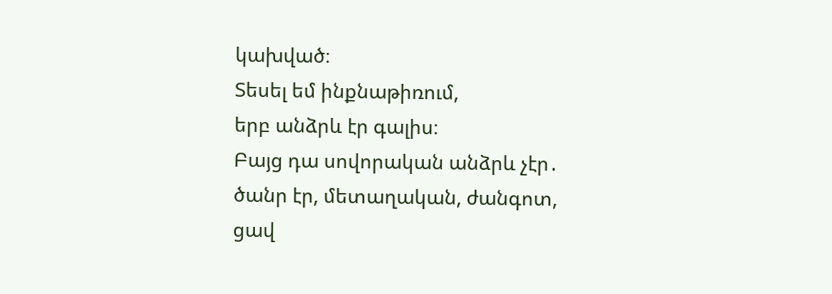կախված։
Տեսել եմ ինքնաթիռում,
երբ անձրև էր գալիս։
Բայց դա սովորական անձրև չէր․
ծանր էր, մետաղական, ժանգոտ,
ցավ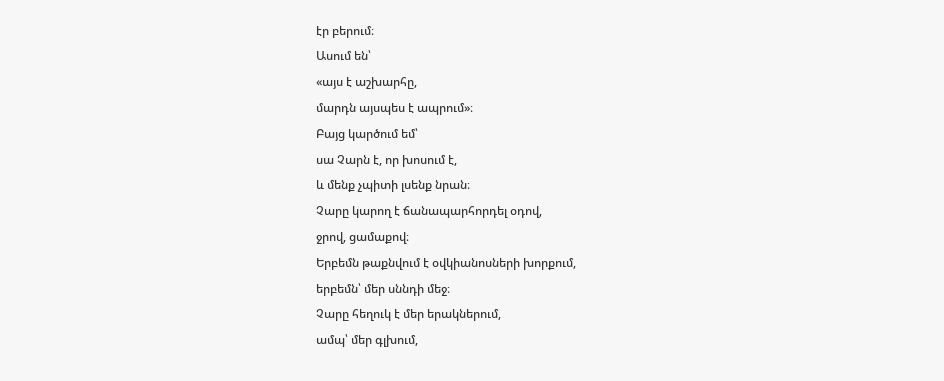էր բերում։
Ասում են՝
«այս է աշխարհը,
մարդն այսպես է ապրում»։
Բայց կարծում եմ՝
սա Չարն է, որ խոսում է,
և մենք չպիտի լսենք նրան։
Չարը կարող է ճանապարհորդել օդով,
ջրով, ցամաքով։
Երբեմն թաքնվում է օվկիանոսների խորքում,
երբեմն՝ մեր սննդի մեջ։
Չարը հեղուկ է մեր երակներում,
ամպ՝ մեր գլխում,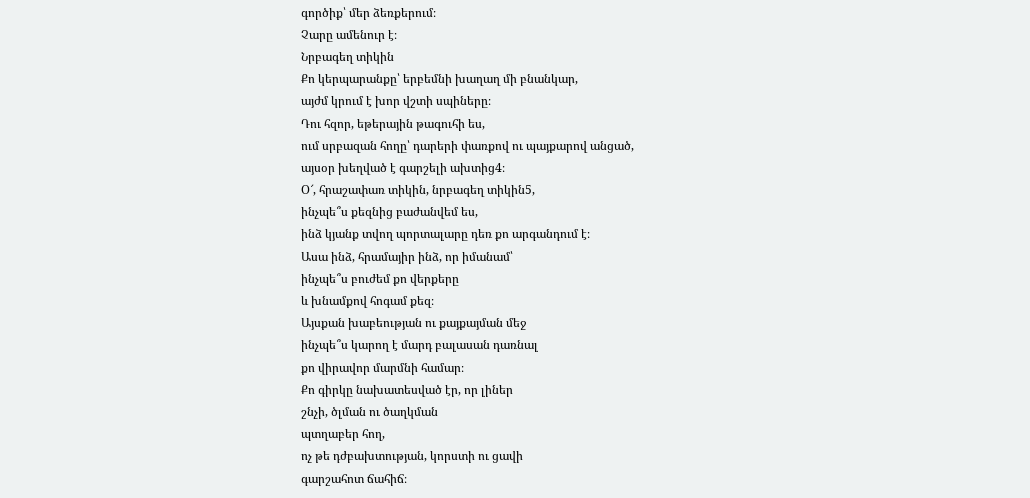գործիք՝ մեր ձեռքերում։
Չարը ամենուր է։
Նրբագեղ տիկին
Քո կերպարանքը՝ երբեմնի խաղաղ մի բնանկար,
այժմ կրում է խոր վշտի սպիները։
Դու հզոր, եթերային թագուհի ես,
ում սրբազան հողը՝ դարերի փառքով ու պայքարով անցած,
այսօր խեղված է գարշելի ախտից4։
Օ՜, հրաշափառ տիկին, նրբագեղ տիկին5,
ինչպե՞ս քեզնից բաժանվեմ ես,
ինձ կյանք տվող պորտալարը դեռ քո արգանդում է։
Ասա ինձ, հրամայիր ինձ, որ իմանամ՝
ինչպե՞ս բուժեմ քո վերքերը
և խնամքով հոգամ քեզ։
Այսքան խաբեության ու քայքայման մեջ
ինչպե՞ս կարող է մարդ բալասան դառնալ
քո վիրավոր մարմնի համար։
Քո գիրկը նախատեսված էր, որ լիներ
շնչի, ծլման ու ծաղկման
պտղաբեր հող,
ոչ թե դժբախտության, կորստի ու ցավի
գարշահոտ ճահիճ։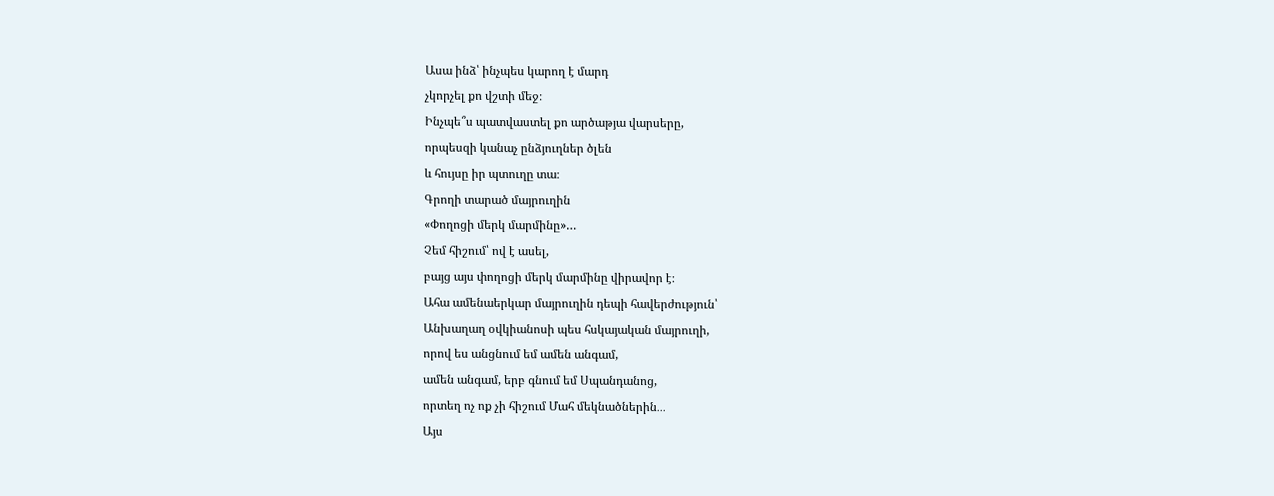Ասա ինձ՝ ինչպես կարող է մարդ
չկորչել քո վշտի մեջ։
Ինչպե՞ս պատվաստել քո արծաթյա վարսերը,
որպեսզի կանաչ ընձյուղներ ծլեն
և հույսը իր պտուղը տա։
Գրողի տարած մայրուղին
«Փողոցի մերկ մարմինը»…
Չեմ հիշում՝ ով է ասել,
բայց այս փողոցի մերկ մարմինը վիրավոր է։
Ահա ամենաերկար մայրուղին դեպի հավերժություն՝
Անխաղաղ օվկիանոսի պես հսկայական մայրուղի,
որով ես անցնում եմ ամեն անգամ,
ամեն անգամ, երբ գնում եմ Սպանդանոց,
որտեղ ոչ ոք չի հիշում Մահ մեկնածներին․․․
Այս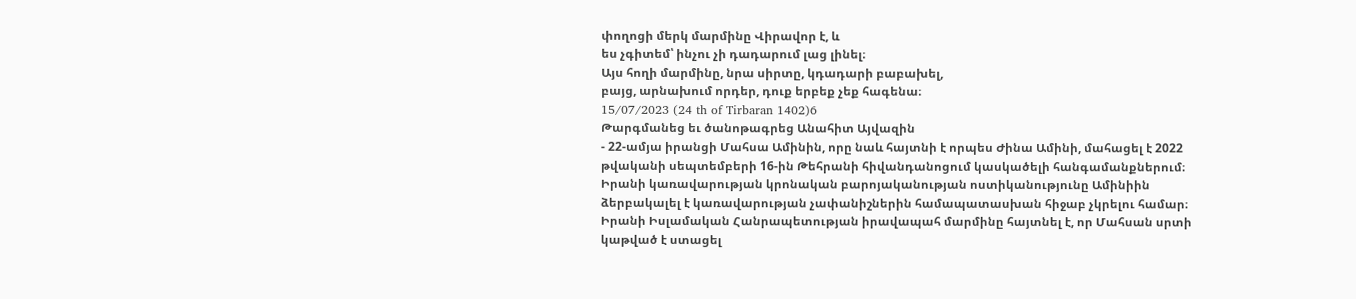փողոցի մերկ մարմինը Վիրավոր է, և
ես չգիտեմ՝ ինչու չի դադարում լաց լինել։
Այս հողի մարմինը, նրա սիրտը, կդադարի բաբախել,
բայց, արնախում որդեր, դուք երբեք չեք հագենա։
15/07/2023 (24 th of Tirbaran 1402)6
Թարգմանեց եւ ծանոթագրեց Անահիտ Այվազին
- 22-ամյա իրանցի Մահսա Ամինին, որը նաև հայտնի է որպես Ժինա Ամինի, մահացել է 2022 թվականի սեպտեմբերի 16-ին Թեհրանի հիվանդանոցում կասկածելի հանգամանքներում։ Իրանի կառավարության կրոնական բարոյականության ոստիկանությունը Ամինիին ձերբակալել է կառավարության չափանիշներին համապատասխան հիջաբ չկրելու համար։ Իրանի Իսլամական Հանրապետության իրավապահ մարմինը հայտնել է, որ Մահսան սրտի կաթված է ստացել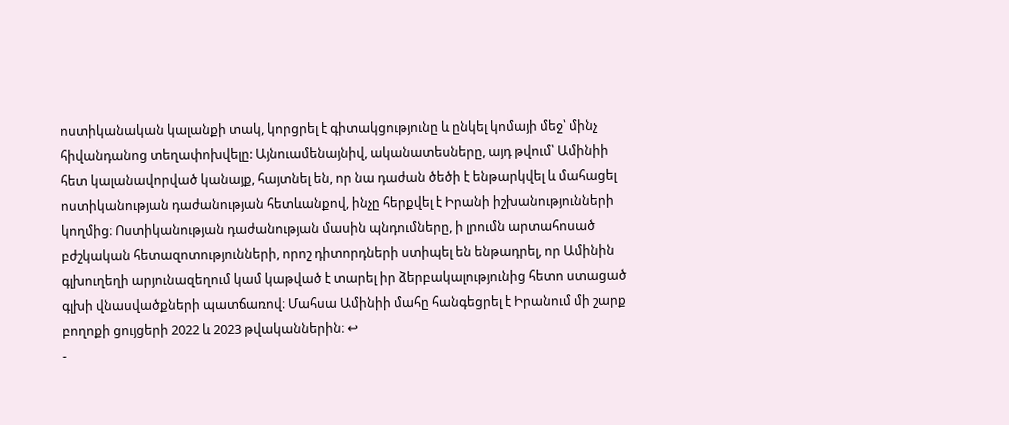ոստիկանական կալանքի տակ, կորցրել է գիտակցությունը և ընկել կոմայի մեջ՝ մինչ հիվանդանոց տեղափոխվելը: Այնուամենայնիվ, ականատեսները, այդ թվում՝ Ամինիի հետ կալանավորված կանայք, հայտնել են, որ նա դաժան ծեծի է ենթարկվել և մահացել ոստիկանության դաժանության հետևանքով, ինչը հերքվել է Իրանի իշխանությունների կողմից։ Ոստիկանության դաժանության մասին պնդումները, ի լրումն արտահոսած բժշկական հետազոտությունների, որոշ դիտորդների ստիպել են ենթադրել, որ Ամինին գլխուղեղի արյունազեղում կամ կաթված է տարել իր ձերբակալությունից հետո ստացած գլխի վնասվածքների պատճառով։ Մահսա Ամինիի մահը հանգեցրել է Իրանում մի շարք բողոքի ցույցերի 2022 և 2023 թվականներին։ ↩
-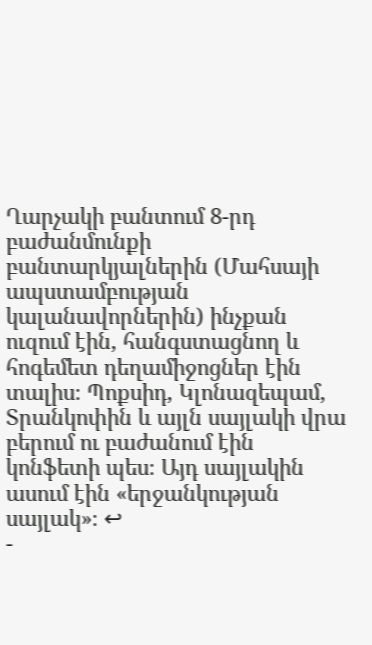Ղարչակի բանտում 8-րդ բաժանմունքի բանտարկյալներին (Մահսայի ապստամբության կալանավորներին) ինչքան ուզում էին, հանգստացնող և հոգեմետ դեղամիջոցներ էին տալիս։ Պոքսիդ, Կլոնազեպամ, Տրանկոփին և այլն սայլակի վրա բերում ու բաժանում էին կոնֆետի պես։ Այդ սայլակին ասում էին «երջանկության սայլակ»։ ↩
-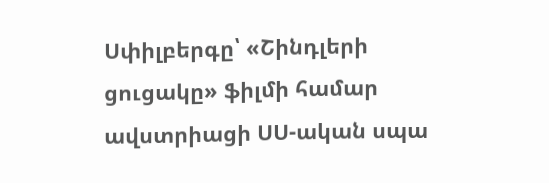Սփիլբերգը՝ «Շինդլերի ցուցակը» ֆիլմի համար ավստրիացի ՍՍ-ական սպա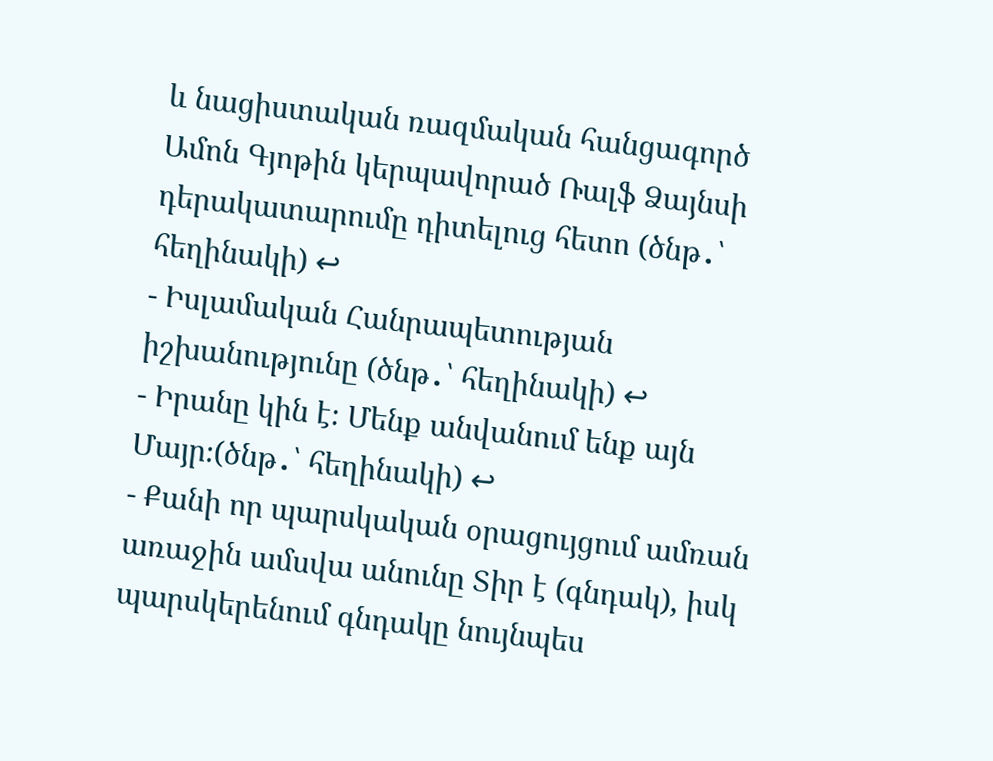և նացիստական ռազմական հանցագործ Ամոն Գյոթին կերպավորած Ռալֆ Ձայնսի դերակատարումը դիտելուց հետո (ծնթ․՝ հեղինակի) ↩
- Իսլամական Հանրապետության իշխանությունը (ծնթ․՝ հեղինակի) ↩
- Իրանը կին է։ Մենք անվանում ենք այն Մայր։(ծնթ․՝ հեղինակի) ↩
- Քանի որ պարսկական օրացույցում ամռան առաջին ամսվա անունը Տիր է (գնդակ), իսկ պարսկերենում գնդակը նույնպես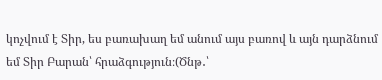կոչվում է Տիր, ես բառախաղ եմ անում այս բառով և այն դարձնում եմ Տիր Բարան՝ հրաձգություն։(Ծնթ․՝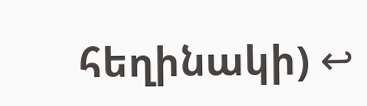հեղինակի) ↩